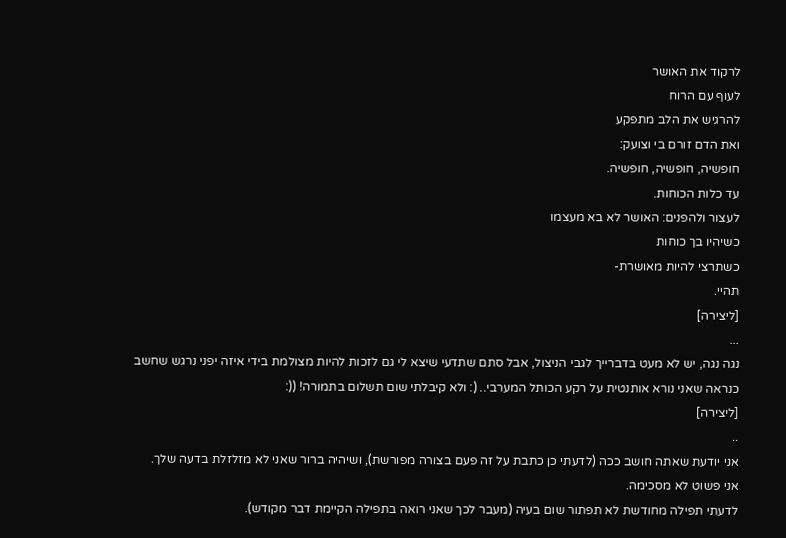לרקוד את האושר
לעוף עם הרוח
להרגיש את הלב מתפקע
ואת הדם זורם בי וצועק:
חופשיה, חופשיה, חופשיה.
עד כלות הכוחות.
לעצור ולהפנים: האושר לא בא מעצמו
כשיהיו בך כוחות
כשתרצי להיות מאושרת-
תהיי.
[ליצירה]
...
נגה נגה, יש לא מעט בדברייך לגבי הניצול, אבל סתם שתדעי שיצא לי גם לזכות להיות מצולמת בידי איזה יפני נרגש שחשב כנראה שאני נורא אותנטית על רקע הכותל המערבי.. (: ולא קיבלתי שום תשלום בתמורה! ((:
[ליצירה]
..
אני יודעת שאתה חושב ככה (לדעתי כן כתבת על זה פעם בצורה מפורשת), ושיהיה ברור שאני לא מזלזלת בדעה שלך.
אני פשוט לא מסכימה.
לדעתי תפילה מחודשת לא תפתור שום בעיה (מעבר לכך שאני רואה בתפילה הקיימת דבר מקודש).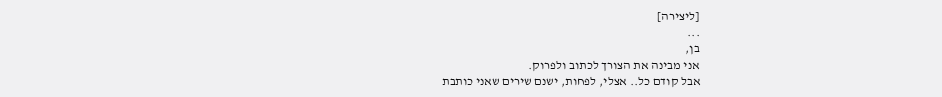[ליצירה]
...
בן,
אני מבינה את הצורך לכתוב ולפרוק.
אבל קודם כל.. אצלי, לפחות, ישנם שירים שאני כותבת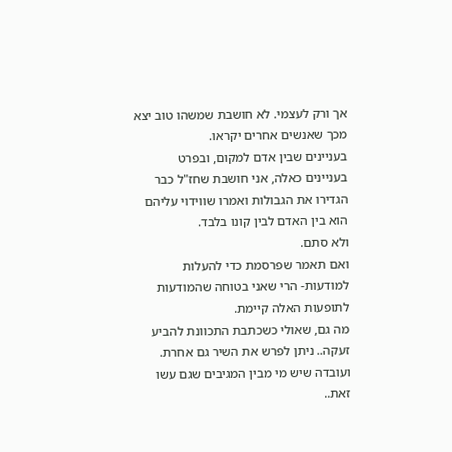אך ורק לעצמי. לא חושבת שמשהו טוב יצא מכך שאנשים אחרים יקראו.
בעניינים שבין אדם למקום, ובפרט בעניינים כאלה, אני חושבת שחז"ל כבר הגדירו את הגבולות ואמרו שווידוי עליהם הוא בין האדם לבין קונו בלבד.
ולא סתם.
ואם תאמר שפרסמת כדי להעלות למודעות- הרי שאני בטוחה שהמודעות לתופעות האלה קיימת.
מה גם, שאולי כשכתבת התכוונת להביע זעקה.. ניתן לפרש את השיר גם אחרת. ועובדה שיש מי מבין המגיבים שגם עשו זאת..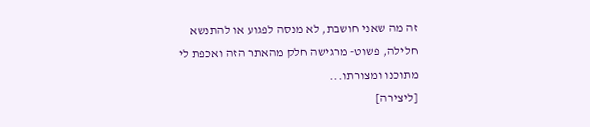זה מה שאני חושבת, לא מנסה לפגוע או להתנשא חלילה, פשוט- מרגישה חלק מהאתר הזה ואכפת לי מתוכנו ומצורתו...
[ליצירה]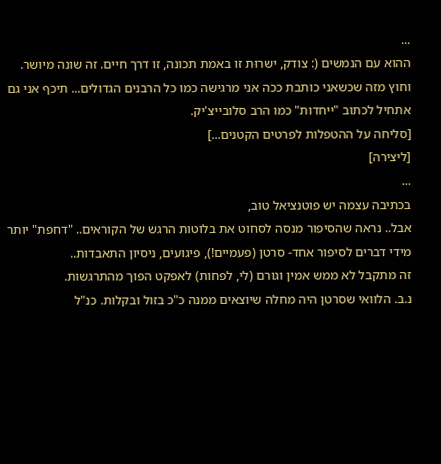...
ההוא עם הנמשים (: צודק, ישרוּת זו באמת תכונה, זו דרך חיים. זה שונה מיושר.
וחוץ מזה שכשאני כותבת ככה אני מרגישה כמו כל הרבנים הגדולים... תיכף אני גם אתחיל לכתוב "ייחדות" כמו הרב סלובייצ'יק.
[סליחה על ההטפלות לפרטים הקטנים...]
[ליצירה]
...
בכתיבה עצמה יש פוטנציאל טוב,
אבל.. נראה שהסיפור מנסה לסחוט את בלוטות הרגש של הקוראים.. "דחפת" יותר מידי דברים לסיפור אחד- סרטן (פעמיים!), פיגועים, ניסיון התאבדות..
זה מתקבל לא ממש אמין וגורם (לי, לפחות) לאפקט הפוך מהתרגשות.
נ.ב. הלוואי שסרטן היה מחלה שיוצאים ממנה כ"כ בזול ובקלות. כנ"ל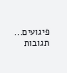פיגועים...
תגובות